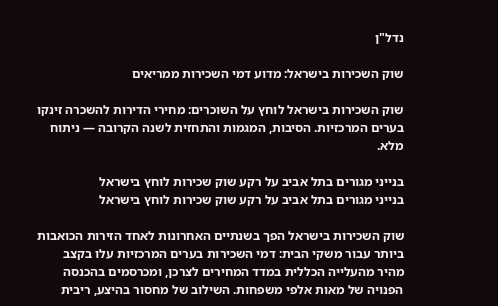נדל"ן

שוק השכירות בישראל: מדוע דמי השכירות ממריאים

שוק השכירות בישראל לוחץ על השוכרים: מחירי הדירות להשכרה זינקו בערים המרכזיות. הסיבות, המגמות והתחזית לשנה הקרובה — ניתוח מלא.

בנייני מגורים בתל אביב על רקע שוק שכירות לוחץ בישראל
בנייני מגורים בתל אביב על רקע שוק שכירות לוחץ בישראל

שוק השכירות בישראל הפך בשנתיים האחרונות לאחד הזירות הכואבות ביותר עבור משקי הבית: דמי השכירות בערים המרכזיות עלו בקצב מהיר מהעלייה הכללית במדד המחירים לצרכן, ומכרסמים בהכנסה הפנויה של מאות אלפי משפחות. השילוב של מחסור בהיצע, ריבית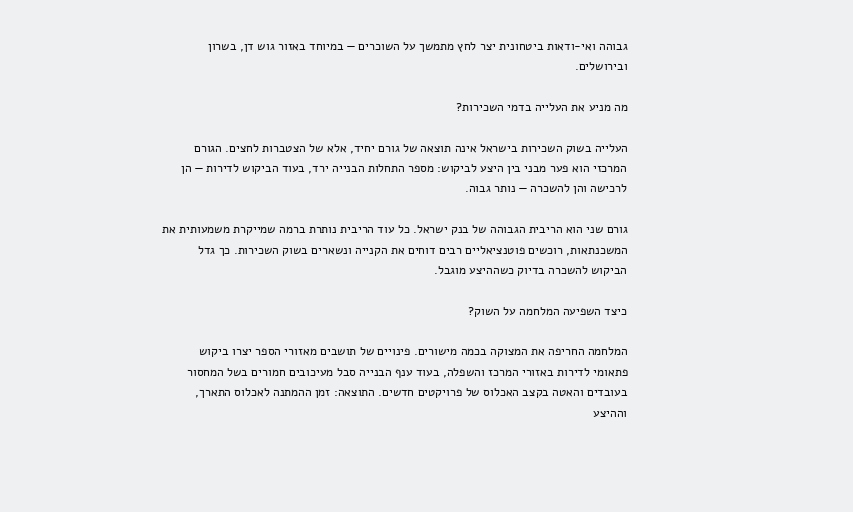גבוהה ואי-ודאות ביטחונית יצר לחץ מתמשך על השוכרים — במיוחד באזור גוש דן, בשרון ובירושלים.

מה מניע את העלייה בדמי השכירות?

העלייה בשוק השכירות בישראל אינה תוצאה של גורם יחיד, אלא של הצטברות לחצים. הגורם המרכזי הוא פער מבני בין היצע לביקוש: מספר התחלות הבנייה ירד, בעוד הביקוש לדירות — הן לרכישה והן להשכרה — נותר גבוה.

גורם שני הוא הריבית הגבוהה של בנק ישראל. כל עוד הריבית נותרת ברמה שמייקרת משמעותית את המשכנתאות, רוכשים פוטנציאליים רבים דוחים את הקנייה ונשארים בשוק השכירות. כך גדל הביקוש להשכרה בדיוק כשההיצע מוגבל.

כיצד השפיעה המלחמה על השוק?

המלחמה החריפה את המצוקה בכמה מישורים. פינויים של תושבים מאזורי הספר יצרו ביקוש פתאומי לדירות באזורי המרכז והשפלה, בעוד ענף הבנייה סבל מעיכובים חמורים בשל המחסור בעובדים והאטה בקצב האכלוס של פרויקטים חדשים. התוצאה: זמן ההמתנה לאכלוס התארך, וההיצע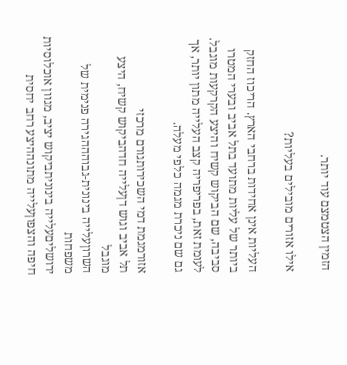הזמין הצטמצם עוד יותר.

אילו אזורים מובילים בעליות?

העליות אינן אחידות ברחבי הארץ. הריכוז החזק ביותר של עליות מתועד בתל אביב ובערי המטרו סביבה, שם הביקוש קשיח והיצע הקרקעות מוגבל. לעומת זאת, בפריפריה קצב העלייה מתון יותר, אך גם שם ניכרת מגמה כלפי מעלה.

אזורמגמת דמי השכירותגורם מרכזי
תל אביב וגוש דןעלייה חדהביקוש קשיח, היצע מוגבל
השרוןעלייה בינונית-גבוהההגירה פנימית של משפחות
ירושליםעלייה בינוניתביקוש יציב, מגוון אוכלוסיות
חיפה והצפוןעלייה מתונההיצע רחב יחסית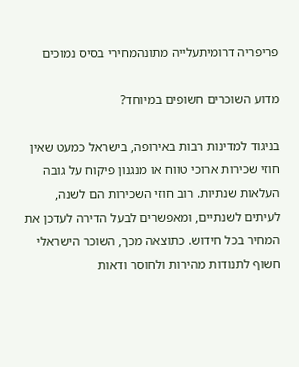פריפריה דרומיתעלייה מתונהמחירי בסיס נמוכים

מדוע השוכרים חשופים במיוחד?

בניגוד למדינות רבות באירופה, בישראל כמעט שאין חוזי שכירות ארוכי טווח או מנגנון פיקוח על גובה העלאות שנתיות. רוב חוזי השכירות הם לשנה, לעיתים לשנתיים, ומאפשרים לבעל הדירה לעדכן את המחיר בכל חידוש. כתוצאה מכך, השוכר הישראלי חשוף לתנודות מהירות ולחוסר ודאות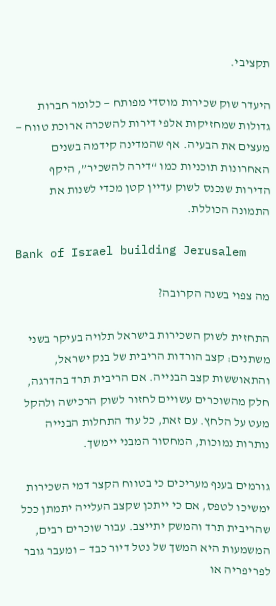תקציבי.

היעדר שוק שכירות מוסדי מפותח — כלומר חברות גדולות שמחזיקות אלפי דירות להשכרה ארוכת טווח — מעצים את הבעיה. אף שהמדינה קידמה בשנים האחרונות תוכניות כמו “דירה להשכיר”, היקף הדירות שנכנס לשוק עדיין קטן מכדי לשנות את התמונה הכוללת.

Bank of Israel building Jerusalem

מה צפוי בשנה הקרובה?

התחזית לשוק השכירות בישראל תלויה בעיקר בשני משתנים: קצב הורדות הריבית של בנק ישראל, והתאוששות קצב הבנייה. אם הריבית תרד בהדרגה, חלק מהשוכרים עשויים לחזור לשוק הרכישה ולהקל מעט על הלחץ. עם זאת, כל עוד התחלות הבנייה נותרות נמוכות, המחסור המבני יימשך.

גורמים בענף מעריכים כי בטווח הקצר דמי השכירות ימשיכו לטפס, אם כי ייתכן שקצב העלייה יתמתן ככל שהריבית תרד והמשק יתייצב. עבור שוכרים רבים, המשמעות היא המשך של נטל דיור כבד — ומעבר גובר לפריפריה או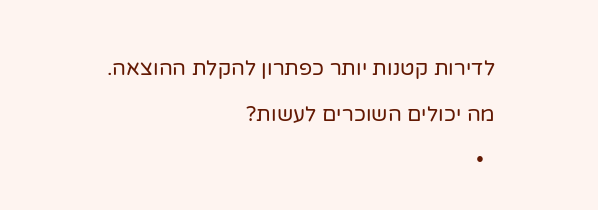לדירות קטנות יותר כפתרון להקלת ההוצאה.

מה יכולים השוכרים לעשות?

  •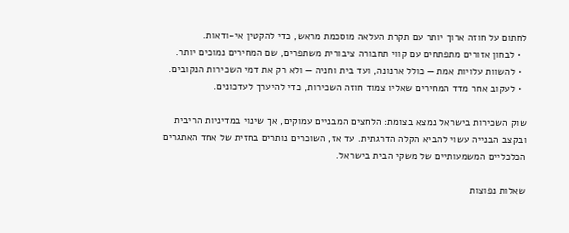לחתום על חוזה ארוך יותר עם תקרת העלאה מוסכמת מראש, כדי להקטין אי-ודאות.
  • לבחון אזורים מתפתחים עם קווי תחבורה ציבורית משתפרים, שם המחירים נמוכים יותר.
  • להשוות עלויות אמת — כולל ארנונה, ועד בית וחניה — ולא רק את דמי השכירות הנקובים.
  • לעקוב אחר מדד המחירים שאליו צמוד חוזה השכירות, כדי להיערך לעדכונים.

שוק השכירות בישראל נמצא בצומת: הלחצים המבניים עמוקים, אך שינוי במדיניות הריבית ובקצב הבנייה עשוי להביא הקלה הדרגתית. עד אז, השוכרים נותרים בחזית של אחד האתגרים הכלכליים המשמעותיים של משקי הבית בישראל.

שאלות נפוצות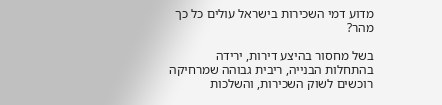מדוע דמי השכירות בישראל עולים כל כך מהר?

בשל מחסור בהיצע דירות, ירידה בהתחלות הבנייה, ריבית גבוהה שמרחיקה רוכשים לשוק השכירות, והשלכות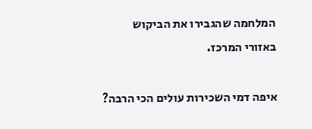המלחמה שהגבירו את הביקוש באזורי המרכז.

איפה דמי השכירות עולים הכי הרבה?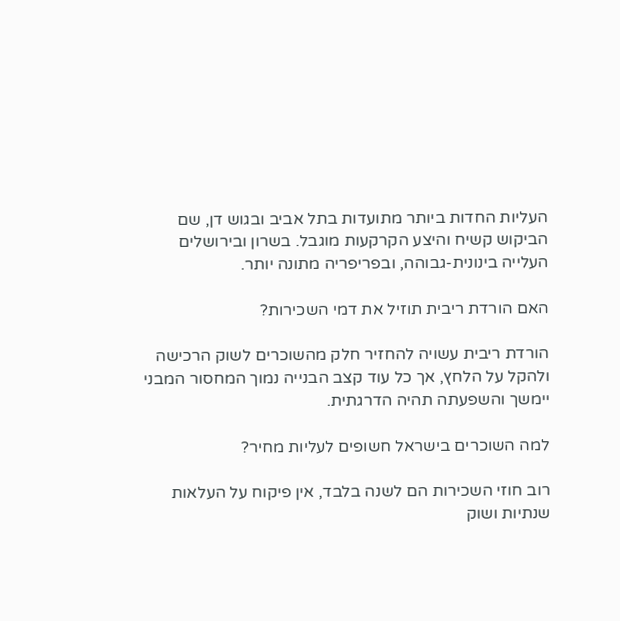העליות החדות ביותר מתועדות בתל אביב ובגוש דן, שם הביקוש קשיח והיצע הקרקעות מוגבל. בשרון ובירושלים העלייה בינונית-גבוהה, ובפריפריה מתונה יותר.

האם הורדת ריבית תוזיל את דמי השכירות?

הורדת ריבית עשויה להחזיר חלק מהשוכרים לשוק הרכישה ולהקל על הלחץ, אך כל עוד קצב הבנייה נמוך המחסור המבני יימשך והשפעתה תהיה הדרגתית.

למה השוכרים בישראל חשופים לעליות מחיר?

רוב חוזי השכירות הם לשנה בלבד, אין פיקוח על העלאות שנתיות ושוק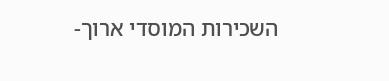השכירות המוסדי ארוך-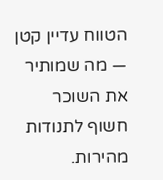הטווח עדיין קטן — מה שמותיר את השוכר חשוף לתנודות מהירות.